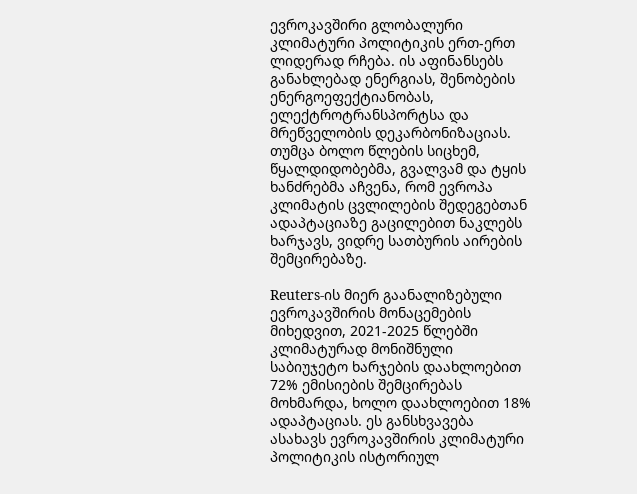ევროკავშირი გლობალური კლიმატური პოლიტიკის ერთ-ერთ ლიდერად რჩება. ის აფინანსებს განახლებად ენერგიას, შენობების ენერგოეფექტიანობას, ელექტროტრანსპორტსა და მრეწველობის დეკარბონიზაციას. თუმცა ბოლო წლების სიცხემ, წყალდიდობებმა, გვალვამ და ტყის ხანძრებმა აჩვენა, რომ ევროპა კლიმატის ცვლილების შედეგებთან ადაპტაციაზე გაცილებით ნაკლებს ხარჯავს, ვიდრე სათბურის აირების შემცირებაზე.

Reuters-ის მიერ გაანალიზებული ევროკავშირის მონაცემების მიხედვით, 2021-2025 წლებში კლიმატურად მონიშნული საბიუჯეტო ხარჯების დაახლოებით 72% ემისიების შემცირებას მოხმარდა, ხოლო დაახლოებით 18% ადაპტაციას. ეს განსხვავება ასახავს ევროკავშირის კლიმატური პოლიტიკის ისტორიულ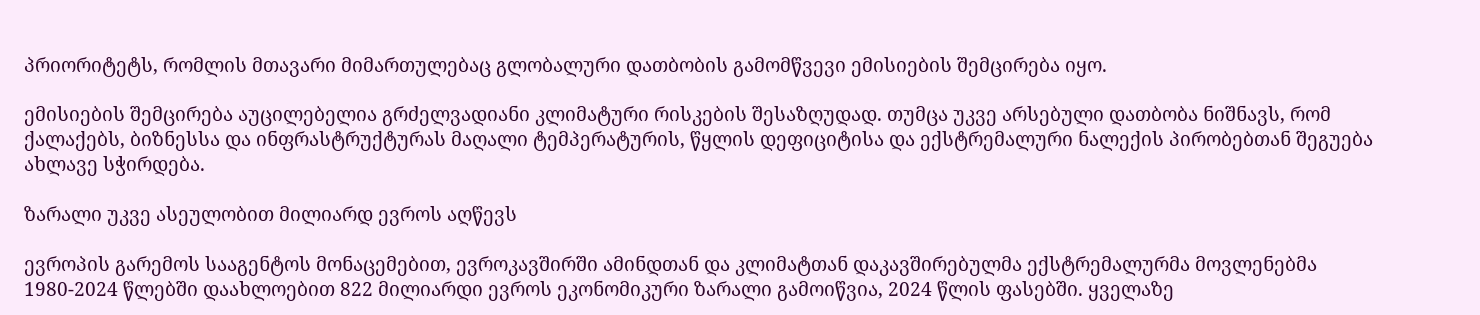პრიორიტეტს, რომლის მთავარი მიმართულებაც გლობალური დათბობის გამომწვევი ემისიების შემცირება იყო.

ემისიების შემცირება აუცილებელია გრძელვადიანი კლიმატური რისკების შესაზღუდად. თუმცა უკვე არსებული დათბობა ნიშნავს, რომ ქალაქებს, ბიზნესსა და ინფრასტრუქტურას მაღალი ტემპერატურის, წყლის დეფიციტისა და ექსტრემალური ნალექის პირობებთან შეგუება ახლავე სჭირდება.

ზარალი უკვე ასეულობით მილიარდ ევროს აღწევს

ევროპის გარემოს სააგენტოს მონაცემებით, ევროკავშირში ამინდთან და კლიმატთან დაკავშირებულმა ექსტრემალურმა მოვლენებმა 1980-2024 წლებში დაახლოებით 822 მილიარდი ევროს ეკონომიკური ზარალი გამოიწვია, 2024 წლის ფასებში. ყველაზე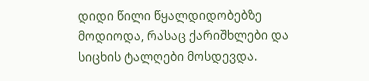დიდი წილი წყალდიდობებზე მოდიოდა, რასაც ქარიშხლები და სიცხის ტალღები მოსდევდა.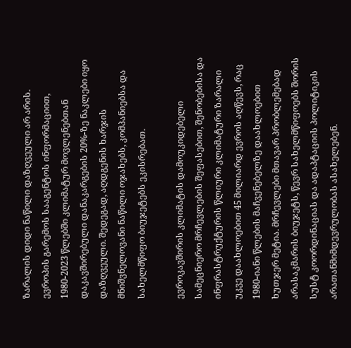ზარალის დიდი ნაწილი დაზღვეული არ არის. ევროპის გარემოს სააგენტოს ინფორმაციით, 1980-2023 წლებში კლიმატურ მოვლენებთან დაკავშირებული დანაკარგების 20%-ზე ნაკლები იყო დაზღვეული. შედეგად, აღდგენის ხარჯის მნიშვნელოვანი ნაწილი ოჯახებს, კომპანიებსა და სახელმწიფო ბიუჯეტებს ეკისრებათ.

ევროკავშირის კლიმატის დამოუკიდებელი სამეცნიერო მრჩევლების შეფასებით, შენობებისა და ინფრასტრუქტურის წლიური კლიმატური ზარალი უკვე დაახლოებით 45 მილიარდ ევროს აღწევს, რაც 1980-იანი წლების მაჩვენებელზე დაახლოებით ხუთჯერ მეტია. მრჩევლები მთავარ პრობლემებად არასაკმარის ბიუჯეტს, წევრ სახელმწიფოებს შორის სუსტ კოორდინაციას და ადაპტაციის პოლიტიკის არათანმიმდევრულობას ასახელებენ.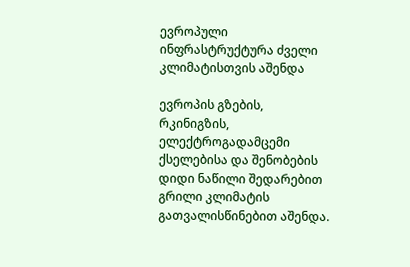ევროპული ინფრასტრუქტურა ძველი კლიმატისთვის აშენდა

ევროპის გზების, რკინიგზის, ელექტროგადამცემი ქსელებისა და შენობების დიდი ნაწილი შედარებით გრილი კლიმატის გათვალისწინებით აშენდა.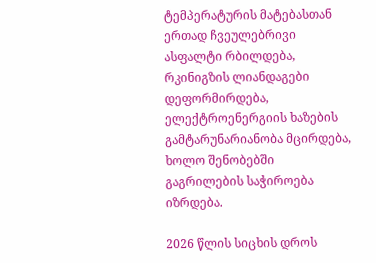ტემპერატურის მატებასთან ერთად ჩვეულებრივი ასფალტი რბილდება, რკინიგზის ლიანდაგები დეფორმირდება, ელექტროენერგიის ხაზების გამტარუნარიანობა მცირდება, ხოლო შენობებში გაგრილების საჭიროება იზრდება.

2026 წლის სიცხის დროს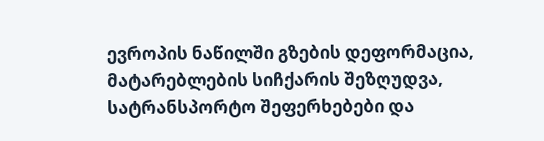ევროპის ნაწილში გზების დეფორმაცია, მატარებლების სიჩქარის შეზღუდვა, სატრანსპორტო შეფერხებები და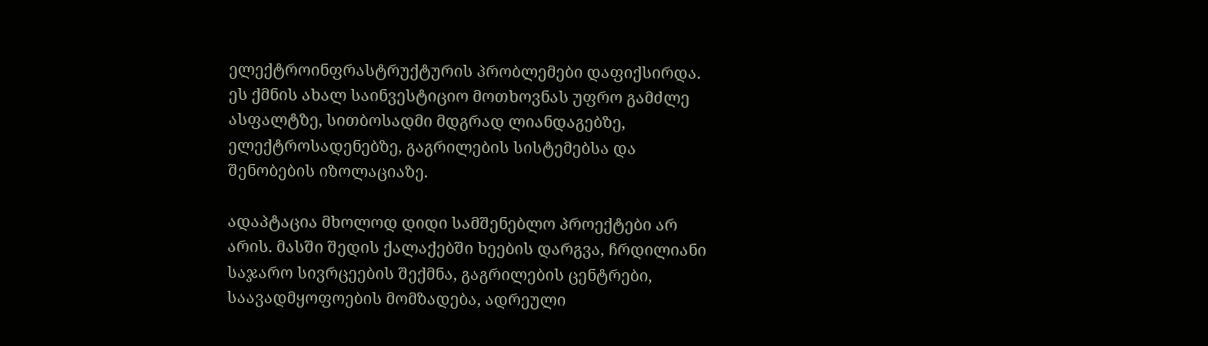ელექტროინფრასტრუქტურის პრობლემები დაფიქსირდა. ეს ქმნის ახალ საინვესტიციო მოთხოვნას უფრო გამძლე ასფალტზე, სითბოსადმი მდგრად ლიანდაგებზე, ელექტროსადენებზე, გაგრილების სისტემებსა და შენობების იზოლაციაზე.

ადაპტაცია მხოლოდ დიდი სამშენებლო პროექტები არ არის. მასში შედის ქალაქებში ხეების დარგვა, ჩრდილიანი საჯარო სივრცეების შექმნა, გაგრილების ცენტრები, საავადმყოფოების მომზადება, ადრეული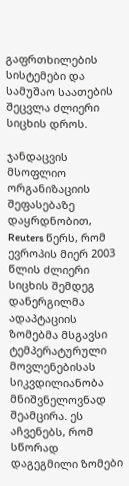გაფრთხილების სისტემები და სამუშაო საათების შეცვლა ძლიერი სიცხის დროს.

ჯანდაცვის მსოფლიო ორგანიზაციის შეფასებაზე დაყრდნობით, Reuters წერს, რომ ევროპის მიერ 2003 წლის ძლიერი სიცხის შემდეგ დანერგილმა ადაპტაციის ზომებმა მსგავსი ტემპერატურული მოვლენებისას სიკვდილიანობა მნიშვნელოვნად შეამცირა. ეს აჩვენებს, რომ სწორად დაგეგმილი ზომები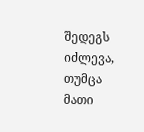შედეგს იძლევა, თუმცა მათი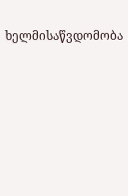ხელმისაწვდომობა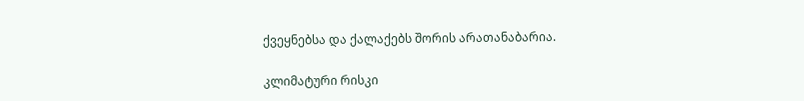ქვეყნებსა და ქალაქებს შორის არათანაბარია.

კლიმატური რისკი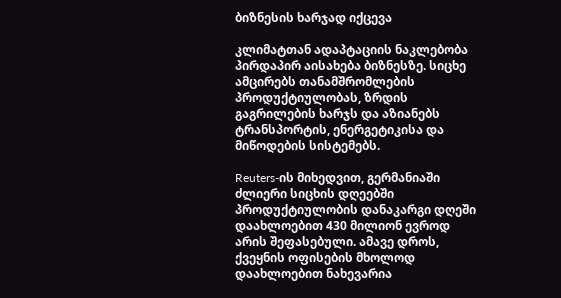ბიზნესის ხარჯად იქცევა

კლიმატთან ადაპტაციის ნაკლებობა პირდაპირ აისახება ბიზნესზე. სიცხე ამცირებს თანამშრომლების პროდუქტიულობას, ზრდის გაგრილების ხარჯს და აზიანებს ტრანსპორტის, ენერგეტიკისა და მიწოდების სისტემებს.

Reuters-ის მიხედვით, გერმანიაში ძლიერი სიცხის დღეებში პროდუქტიულობის დანაკარგი დღეში დაახლოებით 430 მილიონ ევროდ არის შეფასებული. ამავე დროს, ქვეყნის ოფისების მხოლოდ დაახლოებით ნახევარია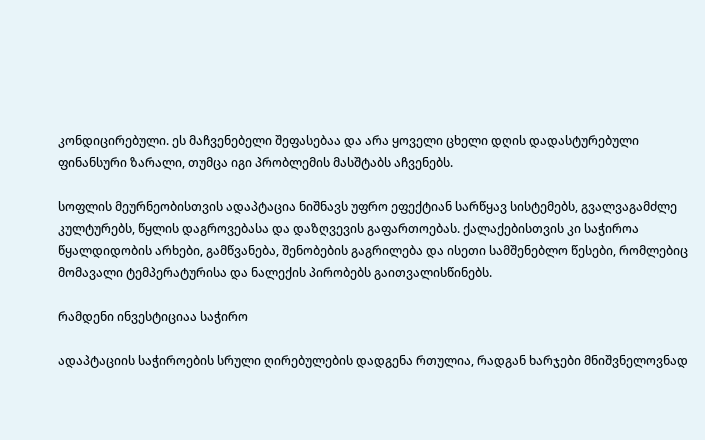კონდიცირებული. ეს მაჩვენებელი შეფასებაა და არა ყოველი ცხელი დღის დადასტურებული ფინანსური ზარალი, თუმცა იგი პრობლემის მასშტაბს აჩვენებს.

სოფლის მეურნეობისთვის ადაპტაცია ნიშნავს უფრო ეფექტიან სარწყავ სისტემებს, გვალვაგამძლე კულტურებს, წყლის დაგროვებასა და დაზღვევის გაფართოებას. ქალაქებისთვის კი საჭიროა წყალდიდობის არხები, გამწვანება, შენობების გაგრილება და ისეთი სამშენებლო წესები, რომლებიც მომავალი ტემპერატურისა და ნალექის პირობებს გაითვალისწინებს.

რამდენი ინვესტიციაა საჭირო

ადაპტაციის საჭიროების სრული ღირებულების დადგენა რთულია, რადგან ხარჯები მნიშვნელოვნად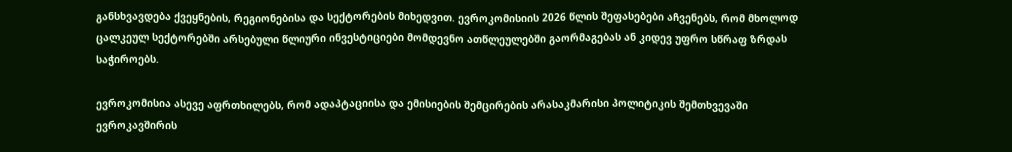განსხვავდება ქვეყნების, რეგიონებისა და სექტორების მიხედვით. ევროკომისიის 2026 წლის შეფასებები აჩვენებს, რომ მხოლოდ ცალკეულ სექტორებში არსებული წლიური ინვესტიციები მომდევნო ათწლეულებში გაორმაგებას ან კიდევ უფრო სწრაფ ზრდას საჭიროებს.

ევროკომისია ასევე აფრთხილებს, რომ ადაპტაციისა და ემისიების შემცირების არასაკმარისი პოლიტიკის შემთხვევაში ევროკავშირის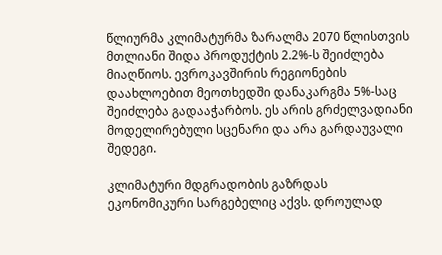წლიურმა კლიმატურმა ზარალმა 2070 წლისთვის მთლიანი შიდა პროდუქტის 2.2%-ს შეიძლება მიაღწიოს. ევროკავშირის რეგიონების დაახლოებით მეოთხედში დანაკარგმა 5%-საც შეიძლება გადააჭარბოს. ეს არის გრძელვადიანი მოდელირებული სცენარი და არა გარდაუვალი შედეგი.

კლიმატური მდგრადობის გაზრდას ეკონომიკური სარგებელიც აქვს. დროულად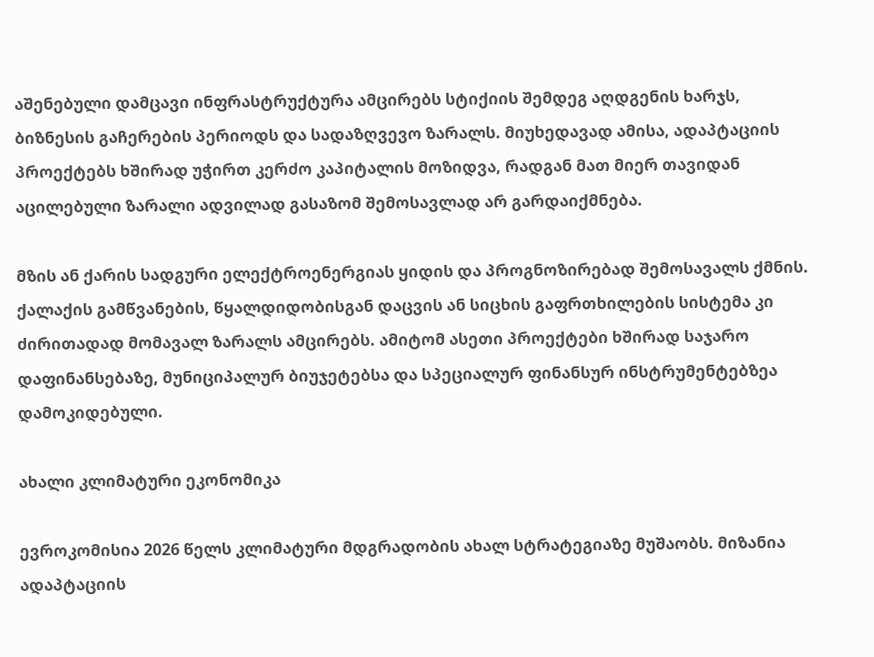აშენებული დამცავი ინფრასტრუქტურა ამცირებს სტიქიის შემდეგ აღდგენის ხარჯს, ბიზნესის გაჩერების პერიოდს და სადაზღვევო ზარალს. მიუხედავად ამისა, ადაპტაციის პროექტებს ხშირად უჭირთ კერძო კაპიტალის მოზიდვა, რადგან მათ მიერ თავიდან აცილებული ზარალი ადვილად გასაზომ შემოსავლად არ გარდაიქმნება.

მზის ან ქარის სადგური ელექტროენერგიას ყიდის და პროგნოზირებად შემოსავალს ქმნის. ქალაქის გამწვანების, წყალდიდობისგან დაცვის ან სიცხის გაფრთხილების სისტემა კი ძირითადად მომავალ ზარალს ამცირებს. ამიტომ ასეთი პროექტები ხშირად საჯარო დაფინანსებაზე, მუნიციპალურ ბიუჯეტებსა და სპეციალურ ფინანსურ ინსტრუმენტებზეა დამოკიდებული.

ახალი კლიმატური ეკონომიკა

ევროკომისია 2026 წელს კლიმატური მდგრადობის ახალ სტრატეგიაზე მუშაობს. მიზანია ადაპტაციის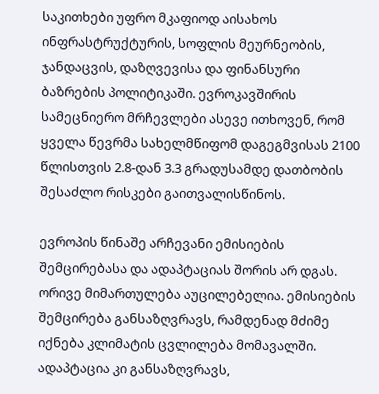საკითხები უფრო მკაფიოდ აისახოს ინფრასტრუქტურის, სოფლის მეურნეობის, ჯანდაცვის, დაზღვევისა და ფინანსური ბაზრების პოლიტიკაში. ევროკავშირის სამეცნიერო მრჩევლები ასევე ითხოვენ, რომ ყველა წევრმა სახელმწიფომ დაგეგმვისას 2100 წლისთვის 2.8-დან 3.3 გრადუსამდე დათბობის შესაძლო რისკები გაითვალისწინოს.

ევროპის წინაშე არჩევანი ემისიების შემცირებასა და ადაპტაციას შორის არ დგას. ორივე მიმართულება აუცილებელია. ემისიების შემცირება განსაზღვრავს, რამდენად მძიმე იქნება კლიმატის ცვლილება მომავალში. ადაპტაცია კი განსაზღვრავს,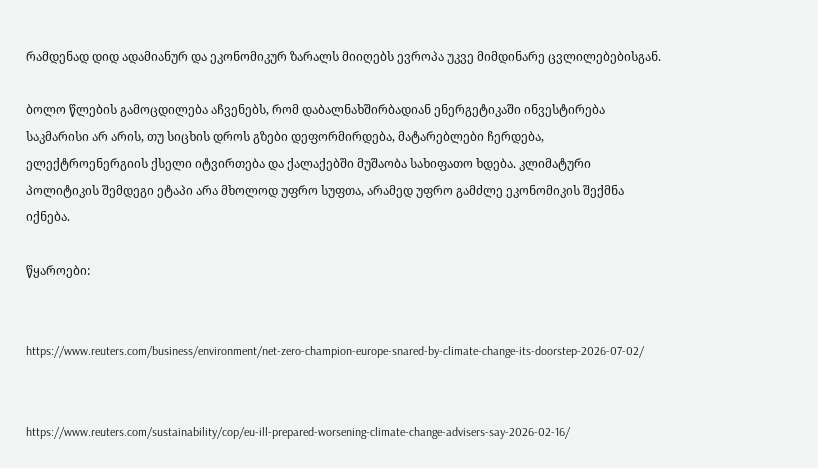რამდენად დიდ ადამიანურ და ეკონომიკურ ზარალს მიიღებს ევროპა უკვე მიმდინარე ცვლილებებისგან.

ბოლო წლების გამოცდილება აჩვენებს, რომ დაბალნახშირბადიან ენერგეტიკაში ინვესტირება საკმარისი არ არის, თუ სიცხის დროს გზები დეფორმირდება, მატარებლები ჩერდება, ელექტროენერგიის ქსელი იტვირთება და ქალაქებში მუშაობა სახიფათო ხდება. კლიმატური პოლიტიკის შემდეგი ეტაპი არა მხოლოდ უფრო სუფთა, არამედ უფრო გამძლე ეკონომიკის შექმნა იქნება.

წყაროები:


https://www.reuters.com/business/environment/net-zero-champion-europe-snared-by-climate-change-its-doorstep-2026-07-02/


https://www.reuters.com/sustainability/cop/eu-ill-prepared-worsening-climate-change-advisers-say-2026-02-16/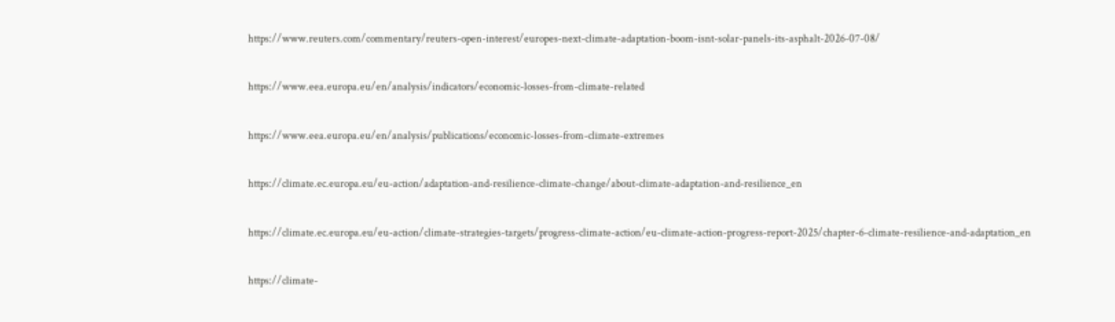https://www.reuters.com/commentary/reuters-open-interest/europes-next-climate-adaptation-boom-isnt-solar-panels-its-asphalt-2026-07-08/


https://www.eea.europa.eu/en/analysis/indicators/economic-losses-from-climate-related


https://www.eea.europa.eu/en/analysis/publications/economic-losses-from-climate-extremes


https://climate.ec.europa.eu/eu-action/adaptation-and-resilience-climate-change/about-climate-adaptation-and-resilience_en


https://climate.ec.europa.eu/eu-action/climate-strategies-targets/progress-climate-action/eu-climate-action-progress-report-2025/chapter-6-climate-resilience-and-adaptation_en


https://climate-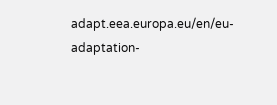adapt.eea.europa.eu/en/eu-adaptation-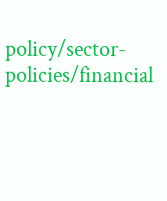policy/sector-policies/financial